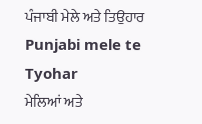ਪੰਜਾਬੀ ਮੇਲੇ ਅਤੇ ਤਿਉਹਾਰ
Punjabi mele te Tyohar
ਮੇਲਿਆਂ ਅਤੇ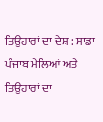ਤਿਉਹਾਰਾਂ ਦਾ ਦੇਸ਼ : ਸਾਡਾ ਪੰਜਾਬ ਮੇਲਿਆਂ ਅਤੇ ਤਿਉਹਾਰਾਂ ਦਾ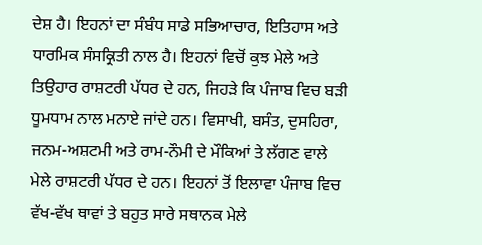ਦੇਸ਼ ਹੈ। ਇਹਨਾਂ ਦਾ ਸੰਬੰਧ ਸਾਡੇ ਸਭਿਆਚਾਰ, ਇਤਿਹਾਸ ਅਤੇ ਧਾਰਮਿਕ ਸੰਸਕ੍ਰਿਤੀ ਨਾਲ ਹੈ। ਇਹਨਾਂ ਵਿਚੋਂ ਕੁਝ ਮੇਲੇ ਅਤੇ ਤਿਉਹਾਰ ਰਾਸ਼ਟਰੀ ਪੱਧਰ ਦੇ ਹਨ, ਜਿਹੜੇ ਕਿ ਪੰਜਾਬ ਵਿਚ ਬੜੀ ਧੂਮਧਾਮ ਨਾਲ ਮਨਾਏ ਜਾਂਦੇ ਹਨ। ਵਿਸਾਖੀ, ਬਸੰਤ, ਦੁਸਹਿਰਾ, ਜਨਮ-ਅਸ਼ਟਮੀ ਅਤੇ ਰਾਮ-ਨੌਮੀ ਦੇ ਮੌਕਿਆਂ ਤੇ ਲੱਗਣ ਵਾਲੇ ਮੇਲੇ ਰਾਸ਼ਟਰੀ ਪੱਧਰ ਦੇ ਹਨ। ਇਹਨਾਂ ਤੋਂ ਇਲਾਵਾ ਪੰਜਾਬ ਵਿਚ ਵੱਖ-ਵੱਖ ਥਾਵਾਂ ਤੇ ਬਹੁਤ ਸਾਰੇ ਸਥਾਨਕ ਮੇਲੇ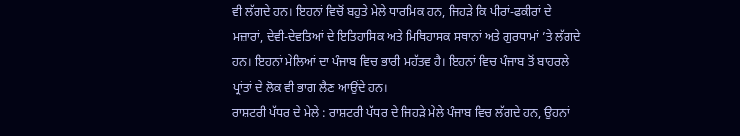ਵੀ ਲੱਗਦੇ ਹਨ। ਇਹਨਾਂ ਵਿਚੋਂ ਬਹੁਤੇ ਮੇਲੇ ਧਾਰਮਿਕ ਹਨ, ਜਿਹੜੇ ਕਿ ਪੀਰਾਂ-ਫਕੀਰਾਂ ਦੇ ਮਜ਼ਾਰਾਂ, ਦੇਵੀ-ਦੇਵਤਿਆਂ ਦੇ ਇਤਿਹਾਸਿਕ ਅਤੇ ਮਿਥਿਹਾਸਕ ਸਥਾਨਾਂ ਅਤੇ ਗੁਰਧਾਮਾਂ ’ਤੇ ਲੱਗਦੇ ਹਨ। ਇਹਨਾਂ ਮੇਲਿਆਂ ਦਾ ਪੰਜਾਬ ਵਿਚ ਭਾਰੀ ਮਹੱਤਵ ਹੈ। ਇਹਨਾਂ ਵਿਚ ਪੰਜਾਬ ਤੋਂ ਬਾਹਰਲੇ ਪ੍ਰਾਂਤਾਂ ਦੇ ਲੋਕ ਵੀ ਭਾਗ ਲੈਣ ਆਉਂਦੇ ਹਨ।
ਰਾਸ਼ਟਰੀ ਪੱਧਰ ਦੇ ਮੇਲੇ : ਰਾਸ਼ਟਰੀ ਪੱਧਰ ਦੇ ਜਿਹੜੇ ਮੇਲੇ ਪੰਜਾਬ ਵਿਚ ਲੱਗਦੇ ਹਨ, ਉਹਨਾਂ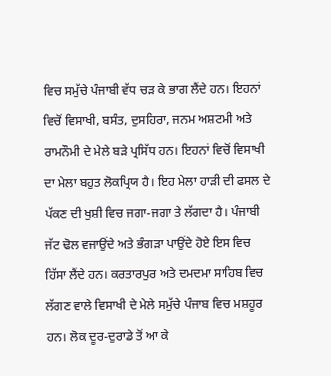ਵਿਚ ਸਮੁੱਚੇ ਪੰਜਾਬੀ ਵੱਧ ਚੜ ਕੇ ਭਾਗ ਲੈਂਦੇ ਹਨ। ਇਹਨਾਂ ਵਿਚੋਂ ਵਿਸਾਖੀ, ਬਸੰਤ, ਦੁਸਹਿਰਾ, ਜਨਮ ਅਸ਼ਟਮੀ ਅਤੇ ਰਾਮਨੌਮੀ ਦੇ ਮੇਲੇ ਬੜੇ ਪ੍ਰਸਿੱਧ ਹਨ। ਇਹਨਾਂ ਵਿਚੋਂ ਵਿਸਾਖੀ ਦਾ ਮੇਲਾ ਬਹੁਤ ਲੋਕਪ੍ਰਿਯ ਹੈ। ਇਹ ਮੇਲਾ ਹਾੜੀ ਦੀ ਫਸਲ ਦੇ ਪੱਕਣ ਦੀ ਖੁਸ਼ੀ ਵਿਚ ਜਗਾ-ਜਗਾ ਤੇ ਲੱਗਦਾ ਹੈ। ਪੰਜਾਬੀ ਜੱਟ ਢੋਲ ਵਜਾਉਂਦੇ ਅਤੇ ਭੰਗੜਾ ਪਾਉਂਦੇ ਹੋਏ ਇਸ ਵਿਚ ਹਿੱਸਾ ਲੈਂਦੇ ਹਨ। ਕਰਤਾਰਪੁਰ ਅਤੇ ਦਮਦਮਾ ਸਾਹਿਬ ਵਿਚ ਲੱਗਣ ਵਾਲੇ ਵਿਸਾਖੀ ਦੇ ਮੇਲੇ ਸਮੁੱਚੇ ਪੰਜਾਬ ਵਿਚ ਮਸ਼ਹੂਰ ਹਨ। ਲੋਕ ਦੂਰ-ਦੁਰਾਡੇ ਤੋਂ ਆ ਕੇ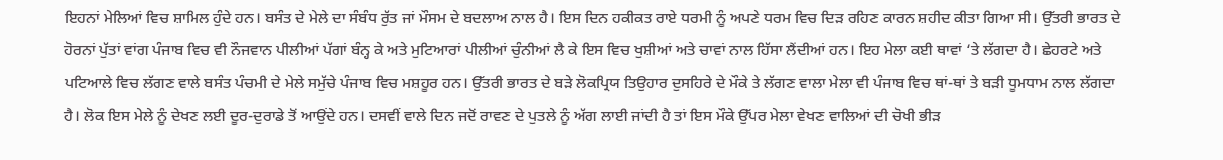ਇਹਨਾਂ ਮੇਲਿਆਂ ਵਿਚ ਸ਼ਾਮਿਲ ਹੁੰਦੇ ਹਨ। ਬਸੰਤ ਦੇ ਮੇਲੇ ਦਾ ਸੰਬੰਧ ਰੁੱਤ ਜਾਂ ਮੌਸਮ ਦੇ ਬਦਲਾਅ ਨਾਲ ਹੈ। ਇਸ ਦਿਨ ਹਕੀਕਤ ਰਾਏ ਧਰਮੀ ਨੂੰ ਅਪਣੇ ਧਰਮ ਵਿਚ ਦਿੜ ਰਹਿਣ ਕਾਰਨ ਸ਼ਹੀਦ ਕੀਤਾ ਗਿਆ ਸੀ। ਉੱਤਰੀ ਭਾਰਤ ਦੇ ਹੋਰਨਾਂ ਪੁੱਤਾਂ ਵਾਂਗ ਪੰਜਾਬ ਵਿਚ ਵੀ ਨੌਜਵਾਨ ਪੀਲੀਆਂ ਪੱਗਾਂ ਬੰਨ੍ਹ ਕੇ ਅਤੇ ਮੁਟਿਆਰਾਂ ਪੀਲੀਆਂ ਚੁੰਨੀਆਂ ਲੈ ਕੇ ਇਸ ਵਿਚ ਖੁਸ਼ੀਆਂ ਅਤੇ ਚਾਵਾਂ ਨਾਲ ਹਿੱਸਾ ਲੈਂਦੀਆਂ ਹਨ। ਇਹ ਮੇਲਾ ਕਈ ਥਾਵਾਂ ‘ਤੇ ਲੱਗਦਾ ਹੈ। ਛੇਹਰਟੇ ਅਤੇ ਪਟਿਆਲੇ ਵਿਚ ਲੱਗਣ ਵਾਲੇ ਬਸੰਤ ਪੰਚਮੀ ਦੇ ਮੇਲੇ ਸਮੁੱਚੇ ਪੰਜਾਬ ਵਿਚ ਮਸ਼ਹੂਰ ਹਨ। ਉੱਤਰੀ ਭਾਰਤ ਦੇ ਬੜੇ ਲੋਕਪ੍ਰਿਯ ਤਿਉਹਾਰ ਦੁਸਹਿਰੇ ਦੇ ਮੌਕੇ ਤੇ ਲੱਗਣ ਵਾਲਾ ਮੇਲਾ ਵੀ ਪੰਜਾਬ ਵਿਚ ਥਾਂ-ਥਾਂ ਤੇ ਬੜੀ ਧੂਮਧਾਮ ਨਾਲ ਲੱਗਦਾ ਹੈ। ਲੋਕ ਇਸ ਮੇਲੇ ਨੂੰ ਦੇਖਣ ਲਈ ਦੂਰ-ਦੁਰਾਡੇ ਤੋਂ ਆਉਂਦੇ ਹਨ। ਦਸਵੀਂ ਵਾਲੇ ਦਿਨ ਜਦੋਂ ਰਾਵਣ ਦੇ ਪੁਤਲੇ ਨੂੰ ਅੱਗ ਲਾਈ ਜਾਂਦੀ ਹੈ ਤਾਂ ਇਸ ਮੌਕੇ ਉੱਪਰ ਮੇਲਾ ਵੇਖਣ ਵਾਲਿਆਂ ਦੀ ਚੋਖੀ ਭੀੜ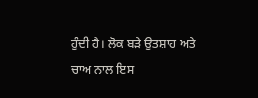ਹੁੰਦੀ ਹੈ। ਲੋਕ ਬੜੇ ਉਤਸ਼ਾਹ ਅਤੇ ਚਾਅ ਨਾਲ ਇਸ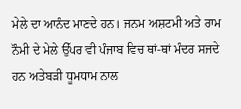ਮੇਲੇ ਦਾ ਆਨੰਦ ਮਾਣਦੇ ਹਨ। ਜਨਮ ਅਸ਼ਟਮੀ ਅਤੇ ਰਾਮ ਨੌਮੀ ਦੇ ਮੇਲੇ ਉੱਪਰ ਵੀ ਪੰਜਾਬ ਵਿਚ ਥਾਂ-ਥਾਂ ਮੰਦਰ ਸਜਦੇ ਹਨ ਅਤੇਬੜੀ ਧੂਮਧਾਮ ਨਾਲ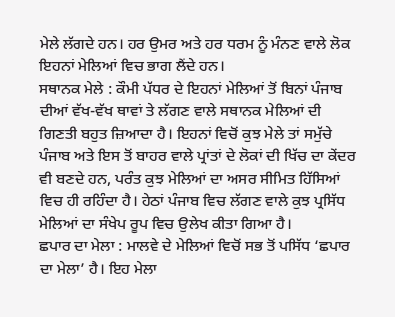ਮੇਲੇ ਲੱਗਦੇ ਹਨ। ਹਰ ਉਮਰ ਅਤੇ ਹਰ ਧਰਮ ਨੂੰ ਮੰਨਣ ਵਾਲੇ ਲੋਕ ਇਹਨਾਂ ਮੇਲਿਆਂ ਵਿਚ ਭਾਗ ਲੈਂਦੇ ਹਨ।
ਸਥਾਨਕ ਮੇਲੇ : ਕੌਮੀ ਪੱਧਰ ਦੇ ਇਹਨਾਂ ਮੇਲਿਆਂ ਤੋਂ ਬਿਨਾਂ ਪੰਜਾਬ ਦੀਆਂ ਵੱਖ-ਵੱਖ ਥਾਵਾਂ ਤੇ ਲੱਗਣ ਵਾਲੇ ਸਥਾਨਕ ਮੇਲਿਆਂ ਦੀ ਗਿਣਤੀ ਬਹੁਤ ਜ਼ਿਆਦਾ ਹੈ। ਇਹਨਾਂ ਵਿਚੋਂ ਕੁਝ ਮੇਲੇ ਤਾਂ ਸਮੁੱਚੇ ਪੰਜਾਬ ਅਤੇ ਇਸ ਤੋਂ ਬਾਹਰ ਵਾਲੇ ਪ੍ਰਾਂਤਾਂ ਦੇ ਲੋਕਾਂ ਦੀ ਖਿੱਚ ਦਾ ਕੇਂਦਰ ਵੀ ਬਣਦੇ ਹਨ, ਪਰੰਤ ਕੁਝ ਮੇਲਿਆਂ ਦਾ ਅਸਰ ਸੀਮਿਤ ਹਿੱਸਿਆਂ ਵਿਚ ਹੀ ਰਹਿੰਦਾ ਹੈ। ਹੇਠਾਂ ਪੰਜਾਬ ਵਿਚ ਲੱਗਣ ਵਾਲੇ ਕੁਝ ਪ੍ਰਸਿੱਧ ਮੇਲਿਆਂ ਦਾ ਸੰਖੇਪ ਰੂਪ ਵਿਚ ਉਲੇਖ ਕੀਤਾ ਗਿਆ ਹੈ।
ਛਪਾਰ ਦਾ ਮੇਲਾ : ਮਾਲਵੇ ਦੇ ਮੇਲਿਆਂ ਵਿਚੋਂ ਸਭ ਤੋਂ ਪਸਿੱਧ ‘ਛਪਾਰ ਦਾ ਮੇਲਾ’ ਹੈ। ਇਹ ਮੇਲਾ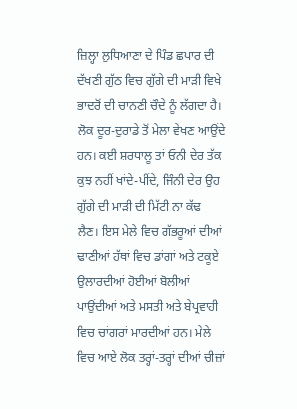ਜ਼ਿਲ੍ਹਾ ਲੁਧਿਆਣਾ ਦੇ ਪਿੰਡ ਛਪਾਰ ਦੀ ਦੱਖਣੀ ਗੁੱਠ ਵਿਚ ਗੁੱਗੇ ਦੀ ਮਾੜੀ ਵਿਖੇ ਭਾਦਰੋਂ ਦੀ ਚਾਨਣੀ ਚੌਦੇ ਨੂੰ ਲੱਗਦਾ ਹੈ। ਲੋਕ ਦੂਰ-ਦੁਰਾਡੇ ਤੋਂ ਮੇਲਾ ਵੇਖਣ ਆਉਂਦੇ ਹਨ। ਕਈ ਸ਼ਰਧਾਲੂ ਤਾਂ ਓਨੀ ਦੇਰ ਤੱਕ ਕੁਝ ਨਹੀਂ ਖਾਂਦੇ-ਪੀਂਦੇ, ਜਿੰਨੀ ਦੇਰ ਉਹ ਗੁੱਗੇ ਦੀ ਮਾੜੀ ਦੀ ਮਿੱਟੀ ਨਾ ਕੱਢ ਲੈਣ। ਇਸ ਮੇਲੇ ਵਿਚ ਗੱਭਰੂਆਂ ਦੀਆਂ ਢਾਣੀਆਂ ਹੱਥਾਂ ਵਿਚ ਡਾਂਗਾਂ ਅਤੇ ਟਕੂਏ ਉਲਾਰਦੀਆਂ ਹੋਈਆਂ ਬੋਲੀਆਂ ਪਾਉਂਦੀਆਂ ਅਤੇ ਮਸਤੀ ਅਤੇ ਬੇਪ੍ਰਵਾਹੀ ਵਿਚ ਚਾਂਗਰਾਂ ਮਾਰਦੀਆਂ ਹਨ। ਮੇਲੇ ਵਿਚ ਆਏ ਲੋਕ ਤਰ੍ਹਾਂ-ਤਰ੍ਹਾਂ ਦੀਆਂ ਚੀਜ਼ਾਂ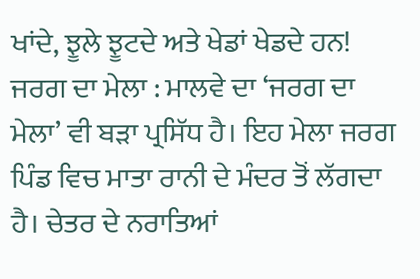ਖਾਂਦੇ, ਝੂਲੇ ਝੂਟਦੇ ਅਤੇ ਖੇਡਾਂ ਖੇਡਦੇ ਹਨ!
ਜਰਗ ਦਾ ਮੇਲਾ : ਮਾਲਵੇ ਦਾ ‘ਜਰਗ ਦਾ ਮੇਲਾ’ ਵੀ ਬੜਾ ਪ੍ਰਸਿੱਧ ਹੈ। ਇਹ ਮੇਲਾ ਜਰਗ ਪਿੰਡ ਵਿਚ ਮਾਤਾ ਰਾਨੀ ਦੇ ਮੰਦਰ ਤੋਂ ਲੱਗਦਾ ਹੈ। ਚੇਤਰ ਦੇ ਨਰਾਤਿਆਂ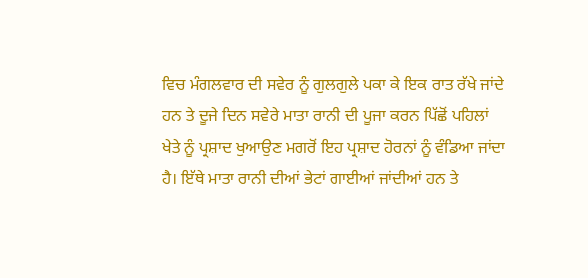ਵਿਚ ਮੰਗਲਵਾਰ ਦੀ ਸਵੇਰ ਨੂੰ ਗੁਲਗੁਲੇ ਪਕਾ ਕੇ ਇਕ ਰਾਤ ਰੱਖੇ ਜਾਂਦੇ ਹਨ ਤੇ ਦੂਜੇ ਦਿਨ ਸਵੇਰੇ ਮਾਤਾ ਰਾਨੀ ਦੀ ਪੂਜਾ ਕਰਨ ਪਿੱਛੋਂ ਪਹਿਲਾਂ ਖੇਤੇ ਨੂੰ ਪ੍ਰਸ਼ਾਦ ਖੁਆਉਣ ਮਗਰੋਂ ਇਹ ਪ੍ਰਸ਼ਾਦ ਹੋਰਨਾਂ ਨੂੰ ਵੰਡਿਆ ਜਾਂਦਾ ਹੈ। ਇੱਥੇ ਮਾਤਾ ਰਾਨੀ ਦੀਆਂ ਭੇਟਾਂ ਗਾਈਆਂ ਜਾਂਦੀਆਂ ਹਨ ਤੇ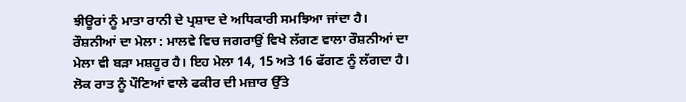ਝੀਊਰਾਂ ਨੂੰ ਮਾਤਾ ਰਾਨੀ ਦੇ ਪ੍ਰਸ਼ਾਦ ਦੇ ਅਧਿਕਾਰੀ ਸਮਝਿਆ ਜਾਂਦਾ ਹੈ।
ਰੌਸ਼ਨੀਆਂ ਦਾ ਮੇਲਾ : ਮਾਲਵੇ ਵਿਚ ਜਗਰਾਉਂ ਵਿਖੇ ਲੱਗਣ ਵਾਲਾ ਰੌਸ਼ਨੀਆਂ ਦਾ ਮੇਲਾ ਵੀ ਬੜਾ ਮਸ਼ਹੂਰ ਹੈ। ਇਹ ਮੇਲਾ 14, 15 ਅਤੇ 16 ਫੱਗਣ ਨੂੰ ਲੱਗਦਾ ਹੈ। ਲੋਕ ਰਾਤ ਨੂੰ ਪੌਣਿਆਂ ਵਾਲੇ ਫਕੀਰ ਦੀ ਮਜ਼ਾਰ ਉੱਤੇ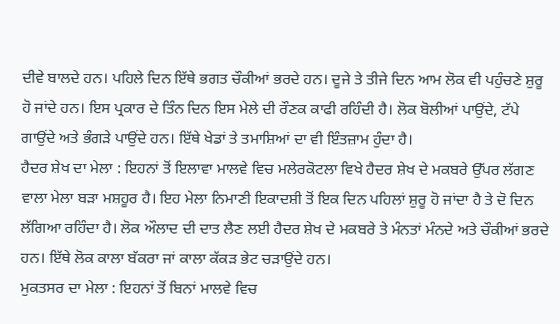ਦੀਵੇ ਬਾਲਦੇ ਹਨ। ਪਹਿਲੇ ਦਿਨ ਇੱਥੇ ਭਗਤ ਚੌਕੀਆਂ ਭਰਦੇ ਹਨ। ਦੂਜੇ ਤੇ ਤੀਜੇ ਦਿਨ ਆਮ ਲੋਕ ਵੀ ਪਹੁੰਚਣੇ ਸ਼ੁਰੂ ਹੋ ਜਾਂਦੇ ਹਨ। ਇਸ ਪ੍ਰਕਾਰ ਦੇ ਤਿੰਨ ਦਿਨ ਇਸ ਮੇਲੇ ਦੀ ਰੌਣਕ ਕਾਫੀ ਰਹਿੰਦੀ ਹੈ। ਲੋਕ ਬੋਲੀਆਂ ਪਾਉਂਦੇ, ਟੱਪੇ ਗਾਉਂਦੇ ਅਤੇ ਭੰਗੜੇ ਪਾਉਂਦੇ ਹਨ। ਇੱਥੇ ਖੇਡਾਂ ਤੇ ਤਮਾਸ਼ਿਆਂ ਦਾ ਵੀ ਇੰਤਜ਼ਾਮ ਹੁੰਦਾ ਹੈ।
ਹੈਦਰ ਸ਼ੇਖ ਦਾ ਮੇਲਾ : ਇਹਨਾਂ ਤੋਂ ਇਲਾਵਾ ਮਾਲਵੇ ਵਿਚ ਮਲੇਰਕੋਟਲਾ ਵਿਖੇ ਹੈਦਰ ਸ਼ੇਖ ਦੇ ਮਕਬਰੇ ਉੱਪਰ ਲੱਗਣ ਵਾਲਾ ਮੇਲਾ ਬੜਾ ਮਸ਼ਹੂਰ ਹੈ। ਇਹ ਮੇਲਾ ਨਿਮਾਣੀ ਇਕਾਦਸ਼ੀ ਤੋਂ ਇਕ ਦਿਨ ਪਹਿਲਾਂ ਸ਼ੁਰੂ ਹੋ ਜਾਂਦਾ ਹੈ ਤੇ ਦੋ ਦਿਨ ਲੱਗਿਆ ਰਹਿੰਦਾ ਹੈ। ਲੋਕ ਔਲਾਦ ਦੀ ਦਾਤ ਲੈਣ ਲਈ ਹੈਦਰ ਸ਼ੇਖ ਦੇ ਮਕਬਰੇ ਤੇ ਮੰਨਤਾਂ ਮੰਨਦੇ ਅਤੇ ਚੌਕੀਆਂ ਭਰਦੇ ਹਨ। ਇੱਥੇ ਲੋਕ ਕਾਲਾ ਬੱਕਰਾ ਜਾਂ ਕਾਲਾ ਕੱਕੜ ਭੇਟ ਚੜਾਉਂਦੇ ਹਨ।
ਮੁਕਤਸਰ ਦਾ ਮੇਲਾ : ਇਹਨਾਂ ਤੋਂ ਬਿਨਾਂ ਮਾਲਵੇ ਵਿਚ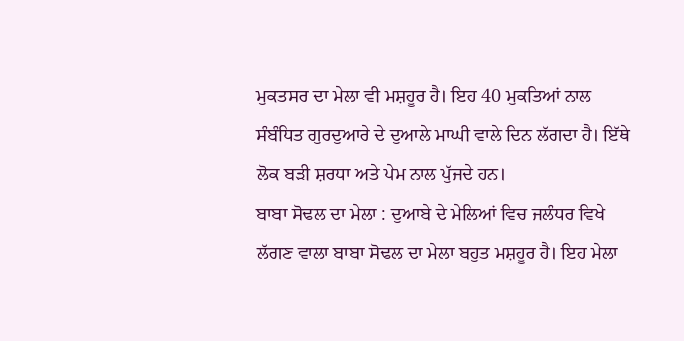ਮੁਕਤਸਰ ਦਾ ਮੇਲਾ ਵੀ ਮਸ਼ਹੂਰ ਹੈ। ਇਹ 40 ਮੁਕਤਿਆਂ ਨਾਲ ਸੰਬੰਧਿਤ ਗੁਰਦੁਆਰੇ ਦੇ ਦੁਆਲੇ ਮਾਘੀ ਵਾਲੇ ਦਿਨ ਲੱਗਦਾ ਹੈ। ਇੱਥੇ ਲੋਕ ਬੜੀ ਸ਼ਰਧਾ ਅਤੇ ਪੇਮ ਨਾਲ ਪੁੱਜਦੇ ਹਨ।
ਬਾਬਾ ਸੋਢਲ ਦਾ ਮੇਲਾ : ਦੁਆਬੇ ਦੇ ਮੇਲਿਆਂ ਵਿਚ ਜਲੰਧਰ ਵਿਖੇ ਲੱਗਣ ਵਾਲਾ ਬਾਬਾ ਸੋਢਲ ਦਾ ਮੇਲਾ ਬਹੁਤ ਮਸ਼ਹੂਰ ਹੈ। ਇਹ ਮੇਲਾ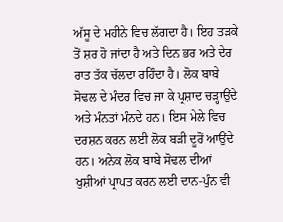ਅੱਸੂ ਦੇ ਮਹੀਨੇ ਵਿਚ ਲੱਗਦਾ ਹੈ। ਇਹ ਤੜਕੇ ਤੋਂ ਸ਼ਰ ਹੋ ਜਾਂਦਾ ਹੈ ਅਤੇ ਦਿਨ ਭਰ ਅਤੇ ਦੇਰ ਰਾਤ ਤੱਕ ਚੱਲਦਾ ਰਹਿੰਦਾ ਹੈ। ਲੋਕ ਬਾਬੇ ਸੋਢਲ ਦੇ ਮੰਦਰ ਵਿਚ ਜਾ ਕੇ ਪ੍ਰਸ਼ਾਦ ਚੜ੍ਹਾਉਂਦੇ ਅਤੇ ਮੰਨਤਾਂ ਮੰਨਦੇ ਹਨ। ਇਸ ਮੇਲੇ ਵਿਚ ਦਰਸ਼ਨ ਕਰਨ ਲਈ ਲੋਕ ਬੜੀ ਦੂਰੋਂ ਆਉਂਦੇ ਹਨ। ਅਨੇਕ ਲੋਕ ਬਾਬੇ ਸੋਢਲ ਦੀਆਂ ਖੁਸ਼ੀਆਂ ਪ੍ਰਾਪਤ ਕਰਨ ਲਈ ਦਾਨ-ਪੁੰਨ ਵੀ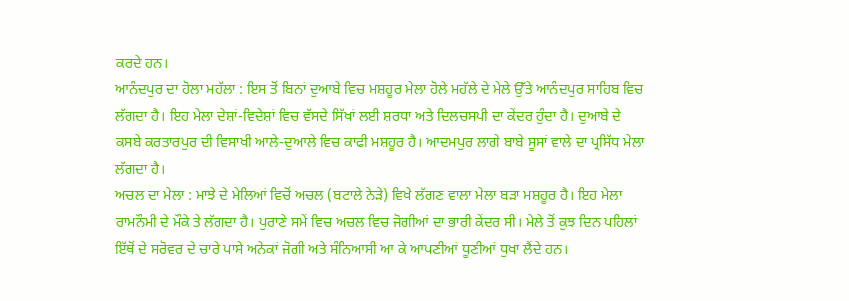ਕਰਦੇ ਹਨ।
ਆਨੰਦਪੁਰ ਦਾ ਹੋਲਾ ਮਹੱਲਾ : ਇਸ ਤੋਂ ਬਿਨਾਂ ਦੁਆਬੇ ਵਿਚ ਮਸ਼ਹੂਰ ਮੇਲਾ ਹੋਲੇ ਮਹੱਲੇ ਦੇ ਮੇਲੇ ਉੱਤੇ ਆਨੰਦਪੁਰ ਸਾਹਿਬ ਵਿਚ ਲੱਗਦਾ ਹੈ। ਇਹ ਮੇਲਾ ਦੇਸ਼ਾਂ-ਵਿਦੇਸ਼ਾਂ ਵਿਚ ਵੱਸਦੇ ਸਿੱਖਾਂ ਲਈ ਸ਼ਰਧਾ ਅਤੇ ਦਿਲਚਸਪੀ ਦਾ ਕੇਂਦਰ ਹੁੰਦਾ ਹੈ। ਦੁਆਬੇ ਦੇ ਕਸਬੇ ਕਰਤਾਰਪੁਰ ਦੀ ਵਿਸਾਖੀ ਆਲੇ-ਦੁਆਲੇ ਵਿਚ ਕਾਫੀ ਮਸ਼ਹੂਰ ਹੈ। ਆਦਮਪੁਰ ਲਾਗੇ ਬਾਬੇ ਸੂਸਾਂ ਵਾਲੇ ਦਾ ਪ੍ਰਸਿੱਧ ਮੇਲਾ ਲੱਗਦਾ ਹੈ।
ਅਚਲ ਦਾ ਮੇਲਾ : ਮਾਝੇ ਦੇ ਮੇਲਿਆਂ ਵਿਚੋਂ ਅਚਲ (ਬਟਾਲੇ ਨੇੜੇ) ਵਿਖੇ ਲੱਗਣ ਵਾਲਾ ਮੇਲਾ ਬੜਾ ਮਸ਼ਹੂਰ ਹੈ। ਇਹ ਮੇਲਾ ਰਾਮਨੌਮੀ ਦੇ ਮੌਕੇ ਤੇ ਲੱਗਦਾ ਹੈ। ਪੁਰਾਣੇ ਸਮੇਂ ਵਿਚ ਅਚਲ ਵਿਚ ਜੋਗੀਆਂ ਦਾ ਭਾਰੀ ਕੇਂਦਰ ਸੀ। ਮੇਲੇ ਤੋਂ ਕੁਝ ਦਿਨ ਪਹਿਲਾਂ ਇੱਥੋਂ ਦੇ ਸਰੋਵਰ ਦੇ ਚਾਰੇ ਪਾਸੇ ਅਨੇਕਾਂ ਜੋਗੀ ਅਤੇ ਸੰਨਿਆਸੀ ਆ ਕੇ ਆਪਣੀਆਂ ਧੂਣੀਆਂ ਧੁਖਾ ਲੈਂਦੇ ਹਨ।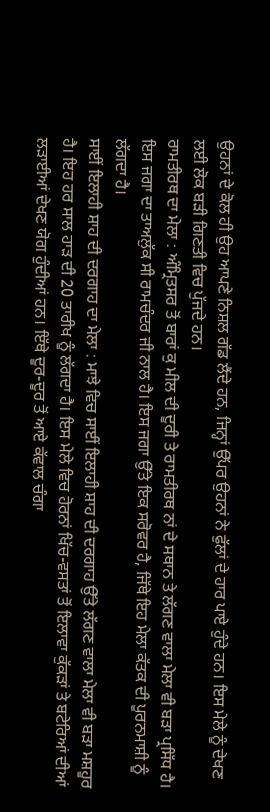ਉਹਨਾਂ ਦੇ ਕੋਲ ਹੀ ਉਹ ਆਪਣੇ ਨਿਸ਼ਲ ਗੱਡ ਲੈਂਦੇ ਹਨ, ਜਿਨ੍ਹਾਂ ਉੱਪਰ ਉਹਨਾਂ ਨੇ ਫੁੱਲਾਂ ਦੇ ਹਾਰ ਪਾਏ ਹੁੰਦੇ ਹਨ। ਇਸ ਮੇਲੇ ਨੂੰ ਦੇਖਣ ਲਈ ਲੋਕ ਬੜੀ ਗਿਣਤੀ ਵਿਚ ਪੁੱਜਦੇ ਹਨ।
ਰਾਮਤੀਰਥ ਦਾ ਮੇਲਾ : ਅੰਮ੍ਰਿਤਸਰ ਤੋਂ ਬਾਰਾਂ ਕੁ ਮੀਲ ਦੀ ਦੂਰੀ ਤੇ ਰਾਮਤੀਰਥ ਨਾਂ ਦੇ ਸਥਾਨ ਤੇ ਲੱਗਣ ਵਾਲਾ ਮੇਲਾ ਵੀ ਬੜਾ ਪ੍ਰਸਿੱਧ ਹੈ। ਇਸ ਜਗਾ ਦਾ ਤਾਅਲੁੱਕ ਸੀ ਰਾਮਚੰਦਰ ਜੀ ਨਾਲ ਹੈ। ਇਸ ਜਗਾ ਉੱਤੇ ਇਕ ਸਰੋਵਰ ਹੈ, ਜਿੱਥੇ ਇਹ ਮੇਲਾ ਕੱਤਕ ਦੀ ਪੂਰਨਮਾਸ਼ੀ ਨੂੰ ਲੱਗਦਾ ਹੈ।
ਸਾਈਂ ਇਲਾਹੀ ਸ਼ਾਹ ਦੀ ਦਰਗਾਹ ਦਾ ਮੇਲਾ : ਮਾਝੇ ਵਿਚ ਸਾਈਂ ਇਲਾਹੀ ਸ਼ਾਹ ਦੀ ਦਰਗਾਹ ਉੱਤੇ ਲੱਗਣ ਵਾਲਾ ਮੇਲਾ ਵੀ ਬੜਾ ਮਸ਼ਹੂਰ ਹੈ। ਇਹ ਹਰ ਸਾਲ ਹਾੜ ਦੀ 20 ਤਾਰੀਖ ਨੂੰ ਲੱਗਦਾ ਹੈ। ਇਸ ਮੇਲੇ ਵਿਚ ਹੋਰਨਾਂ ਖਿੱਚ-ਵਸਤਾਂ ਤੋਂ ਇਲਾਵਾ ਕੁੱਕੜਾਂ ਤੇ ਬਟੇਰਿਆਂ ਦੀਆਂ ਲੜਾਈਆਂ ਦੇਖਣ ਯੋਗ ਹੁੰਦੀਆਂ ਹਨ। ਇੱਥੇ ਦੂਰ-ਦੂਰ ਤੋਂ ਆਏ ਕੱਵਾਲ ਚੰਗਾ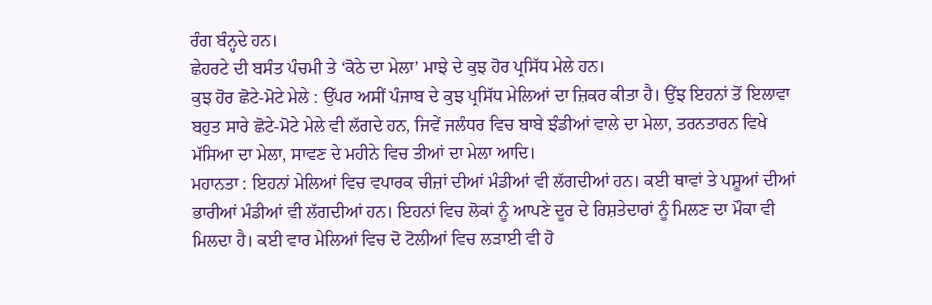ਰੰਗ ਬੰਨ੍ਹਦੇ ਹਨ।
ਛੇਹਰਟੇ ਦੀ ਬਸੰਤ ਪੰਚਮੀ ਤੇ ‘ਕੋਠੇ ਦਾ ਮੇਲਾ’ ਮਾਝੇ ਦੇ ਕੁਝ ਹੋਰ ਪ੍ਰਸਿੱਧ ਮੇਲੇ ਹਨ।
ਕੁਝ ਹੋਰ ਛੋਟੇ-ਮੋਟੇ ਮੇਲੇ : ਉੱਪਰ ਅਸੀਂ ਪੰਜਾਬ ਦੇ ਕੁਝ ਪ੍ਰਸਿੱਧ ਮੇਲਿਆਂ ਦਾ ਜ਼ਿਕਰ ਕੀਤਾ ਹੈ। ਉਂਝ ਇਹਨਾਂ ਤੋਂ ਇਲਾਵਾ ਬਹੁਤ ਸਾਰੇ ਛੋਟੇ-ਮੋਟੇ ਮੇਲੇ ਵੀ ਲੱਗਦੇ ਹਨ, ਜਿਵੇਂ ਜਲੰਧਰ ਵਿਚ ਬਾਬੇ ਝੰਡੀਆਂ ਵਾਲੇ ਦਾ ਮੇਲਾ, ਤਰਨਤਾਰਨ ਵਿਖੇ ਮੱਸਿਆ ਦਾ ਮੇਲਾ, ਸਾਵਣ ਦੇ ਮਹੀਨੇ ਵਿਚ ਤੀਆਂ ਦਾ ਮੇਲਾ ਆਦਿ।
ਮਹਾਨਤਾ : ਇਹਨਾਂ ਮੇਲਿਆਂ ਵਿਚ ਵਪਾਰਕ ਚੀਜ਼ਾਂ ਦੀਆਂ ਮੰਡੀਆਂ ਵੀ ਲੱਗਦੀਆਂ ਹਨ। ਕਈ ਥਾਵਾਂ ਤੇ ਪਸ਼ੂਆਂ ਦੀਆਂ ਭਾਰੀਆਂ ਮੰਡੀਆਂ ਵੀ ਲੱਗਦੀਆਂ ਹਨ। ਇਹਨਾਂ ਵਿਚ ਲੋਕਾਂ ਨੂੰ ਆਪਣੇ ਦੂਰ ਦੇ ਰਿਸ਼ਤੇਦਾਰਾਂ ਨੂੰ ਮਿਲਣ ਦਾ ਮੌਕਾ ਵੀ ਮਿਲਦਾ ਹੈ। ਕਈ ਵਾਰ ਮੇਲਿਆਂ ਵਿਚ ਦੋ ਟੋਲੀਆਂ ਵਿਚ ਲੜਾਈ ਵੀ ਹੋ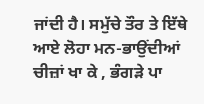ਜਾਂਦੀ ਹੈ। ਸਮੁੱਚੇ ਤੌਰ ਤੇ ਇੱਥੇ ਆਏ ਲੋਹਾ ਮਨ-ਭਾਉਂਦੀਆਂ ਚੀਜ਼ਾਂ ਖਾ ਕੇ , ਭੰਗੜੇ ਪਾ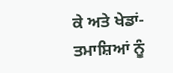ਕੇ ਅਤੇ ਖੇਡਾਂ-ਤਮਾਸ਼ਿਆਂ ਨੂੰ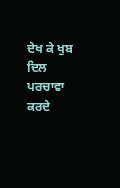ਦੇਖ ਕੇ ਖੁਬ ਦਿਲ ਪਰਚਾਵਾ ਕਰਦੇ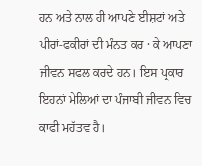ਹਨ ਅਤੇ ਨਾਲ ਹੀ ਆਪਣੇ ਈਸ਼ਟਾਂ ਅਤੇ ਪੀਰਾਂ-ਫਕੀਰਾਂ ਦੀ ਮੰਨਤ ਕਰ · ਕੇ ਆਪਣਾ ਜੀਵਨ ਸਫਲ ਕਰਦੇ ਹਨ। ਇਸ ਪ੍ਰਕਾਰ ਇਹਨਾਂ ਮੇਲਿਆਂ ਦਾ ਪੰਜਾਬੀ ਜੀਵਨ ਵਿਚ ਕਾਫੀ ਮਹੱਤਵ ਹੈ।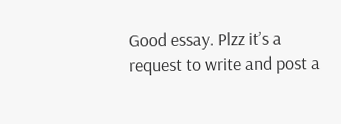Good essay. Plzz it’s a request to write and post a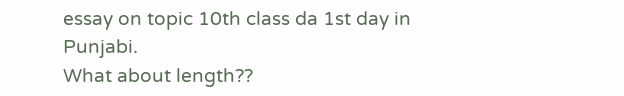essay on topic 10th class da 1st day in Punjabi.
What about length??